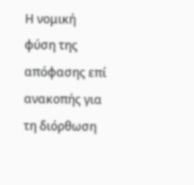Η νομική φύση της απόφασης επί ανακοπής για τη διόρθωση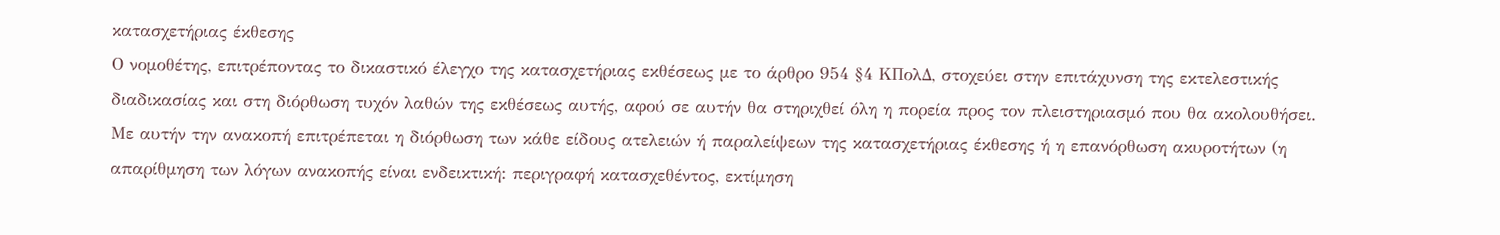κατασχετήριας έκθεσης
Ο νομοθέτης, επιτρέποντας το δικαστικό έλεγχο της κατασχετήριας εκθέσεως με το άρθρο 954 §4 ΚΠολΔ, στοχεύει στην επιτάχυνση της εκτελεστικής διαδικασίας και στη διόρθωση τυχόν λαθών της εκθέσεως αυτής, αφού σε αυτήν θα στηριχθεί όλη η πορεία προς τον πλειστηριασμό που θα ακολουθήσει.
Με αυτήν την ανακοπή επιτρέπεται η διόρθωση των κάθε είδους ατελειών ή παραλείψεων της κατασχετήριας έκθεσης ή η επανόρθωση ακυροτήτων (η απαρίθμηση των λόγων ανακοπής είναι ενδεικτική: περιγραφή κατασχεθέντος, εκτίμηση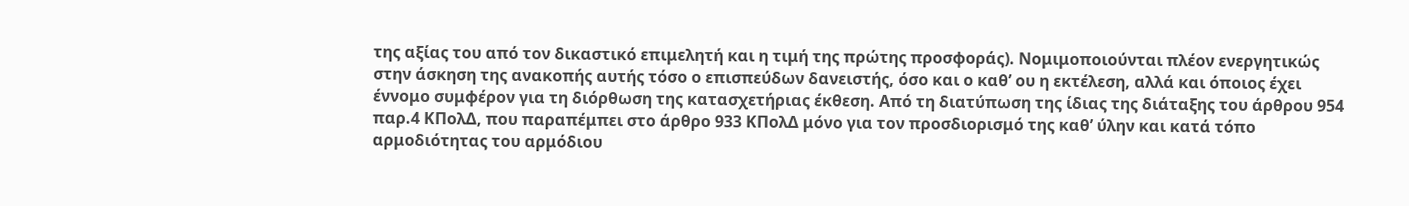της αξίας του από τον δικαστικό επιμελητή και η τιμή της πρώτης προσφοράς). Νομιμοποιούνται πλέον ενεργητικώς στην άσκηση της ανακοπής αυτής τόσο ο επισπεύδων δανειστής, όσο και ο καθ’ ου η εκτέλεση, αλλά και όποιος έχει έννομο συμφέρον για τη διόρθωση της κατασχετήριας έκθεση. Από τη διατύπωση της ίδιας της διάταξης του άρθρου 954 παρ.4 ΚΠολΔ, που παραπέμπει στο άρθρο 933 ΚΠολΔ μόνο για τον προσδιορισμό της καθ’ ύλην και κατά τόπο αρμοδιότητας του αρμόδιου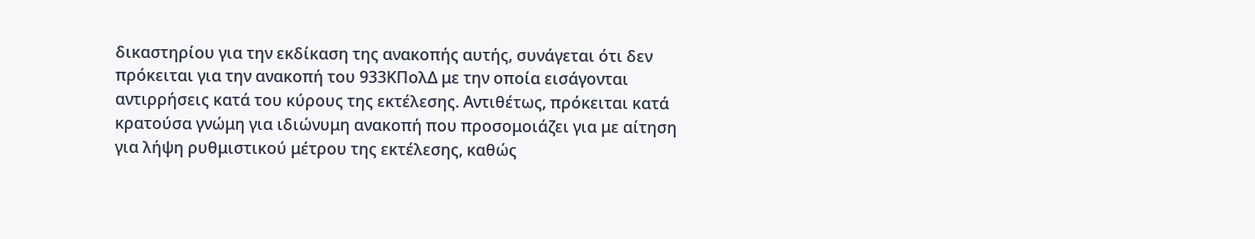δικαστηρίου για την εκδίκαση της ανακοπής αυτής, συνάγεται ότι δεν πρόκειται για την ανακοπή του 933ΚΠολΔ με την οποία εισάγονται αντιρρήσεις κατά του κύρους της εκτέλεσης. Αντιθέτως, πρόκειται κατά κρατούσα γνώμη για ιδιώνυμη ανακοπή που προσομοιάζει για με αίτηση για λήψη ρυθμιστικού μέτρου της εκτέλεσης, καθώς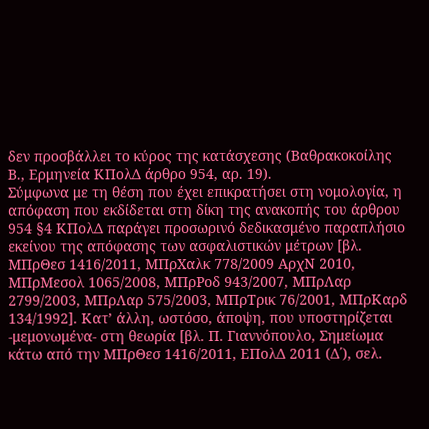δεν προσβάλλει το κύρος της κατάσχεσης (Βαθρακοκοίλης Β., Ερμηνεία ΚΠολΔ άρθρο 954, αρ. 19).
Σύμφωνα με τη θέση που έχει επικρατήσει στη νομολογία, η απόφαση που εκδίδεται στη δίκη της ανακοπής του άρθρου 954 §4 ΚΠολΔ παράγει προσωρινό δεδικασμένο παραπλήσιο εκείνου της απόφασης των ασφαλιστικών μέτρων [βλ. ΜΠρΘεσ 1416/2011, ΜΠρΧαλκ 778/2009 ΑρχΝ 2010, ΜΠρΜεσολ 1065/2008, ΜΠρΡοδ 943/2007, ΜΠρΛαρ 2799/2003, ΜΠρΛαρ 575/2003, ΜΠρΤρικ 76/2001, ΜΠρΚαρδ 134/1992]. Κατ’ άλλη, ωστόσο, άποψη, που υποστηρίζεται -μεμονωμένα- στη θεωρία [βλ. Π. Γιαννόπουλο, Σημείωμα κάτω από την ΜΠρΘεσ 1416/2011, ΕΠολΔ 2011 (Δ΄), σελ.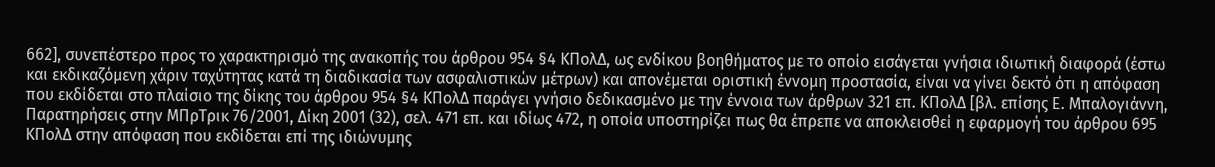662], συνεπέστερο προς το χαρακτηρισμό της ανακοπής του άρθρου 954 §4 ΚΠολΔ, ως ενδίκου βοηθήματος με το οποίο εισάγεται γνήσια ιδιωτική διαφορά (έστω και εκδικαζόμενη χάριν ταχύτητας κατά τη διαδικασία των ασφαλιστικών μέτρων) και απονέμεται οριστική έννομη προστασία, είναι να γίνει δεκτό ότι η απόφαση που εκδίδεται στο πλαίσιο της δίκης του άρθρου 954 §4 ΚΠολΔ παράγει γνήσιο δεδικασμένο με την έννοια των άρθρων 321 επ. ΚΠολΔ [βλ. επίσης Ε. Μπαλογιάννη, Παρατηρήσεις στην ΜΠρΤρικ 76/2001, Δίκη 2001 (32), σελ. 471 επ. και ιδίως 472, η οποία υποστηρίζει πως θα έπρεπε να αποκλεισθεί η εφαρμογή του άρθρου 695 ΚΠολΔ στην απόφαση που εκδίδεται επί της ιδιώνυμης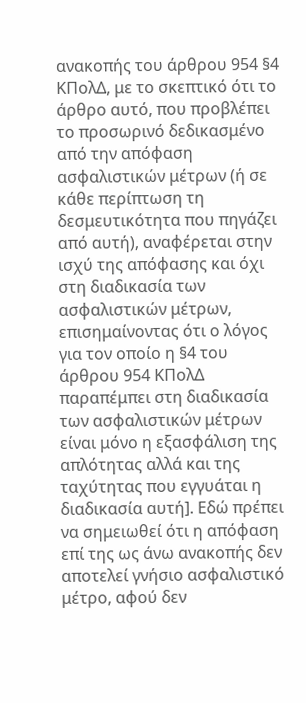ανακοπής του άρθρου 954 §4 ΚΠολΔ, με το σκεπτικό ότι το άρθρο αυτό, που προβλέπει το προσωρινό δεδικασμένο από την απόφαση ασφαλιστικών μέτρων (ή σε κάθε περίπτωση τη δεσμευτικότητα που πηγάζει από αυτή), αναφέρεται στην ισχύ της απόφασης και όχι στη διαδικασία των ασφαλιστικών μέτρων, επισημαίνοντας ότι ο λόγος για τον οποίο η §4 του άρθρου 954 ΚΠολΔ παραπέμπει στη διαδικασία των ασφαλιστικών μέτρων είναι μόνο η εξασφάλιση της απλότητας αλλά και της ταχύτητας που εγγυάται η διαδικασία αυτή]. Εδώ πρέπει να σημειωθεί ότι η απόφαση επί της ως άνω ανακοπής δεν αποτελεί γνήσιο ασφαλιστικό μέτρο, αφού δεν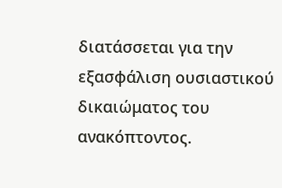διατάσσεται για την εξασφάλιση ουσιαστικού δικαιώματος του ανακόπτοντος.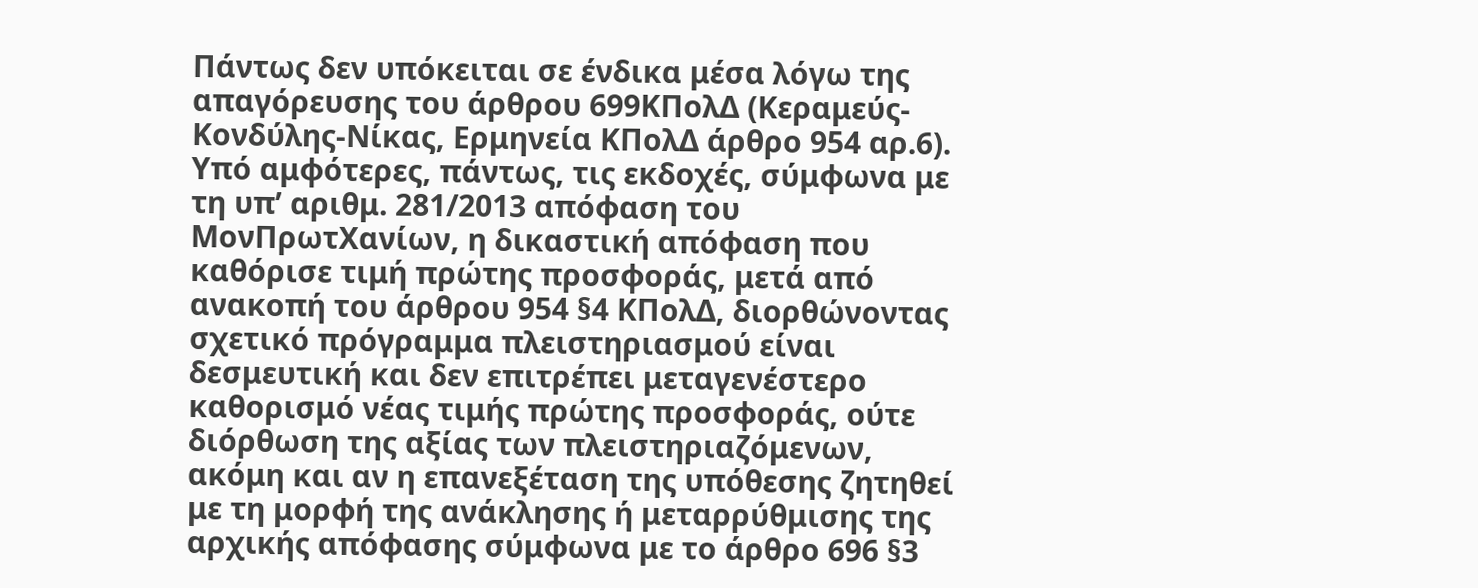Πάντως δεν υπόκειται σε ένδικα μέσα λόγω της απαγόρευσης του άρθρου 699ΚΠολΔ (Κεραμεύς-Κονδύλης-Νίκας, Ερμηνεία ΚΠολΔ άρθρο 954 αρ.6).
Υπό αμφότερες, πάντως, τις εκδοχές, σύμφωνα με τη υπ’ αριθμ. 281/2013 απόφαση του ΜονΠρωτΧανίων, η δικαστική απόφαση που καθόρισε τιμή πρώτης προσφοράς, μετά από ανακοπή του άρθρου 954 §4 ΚΠολΔ, διορθώνοντας σχετικό πρόγραμμα πλειστηριασμού είναι δεσμευτική και δεν επιτρέπει μεταγενέστερο καθορισμό νέας τιμής πρώτης προσφοράς, ούτε διόρθωση της αξίας των πλειστηριαζόμενων, ακόμη και αν η επανεξέταση της υπόθεσης ζητηθεί με τη μορφή της ανάκλησης ή μεταρρύθμισης της αρχικής απόφασης σύμφωνα με το άρθρο 696 §3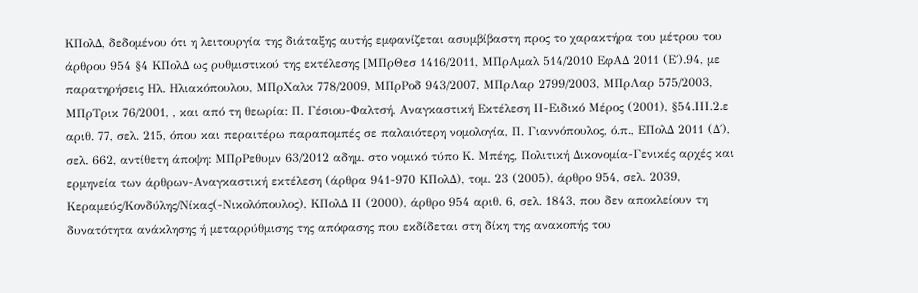ΚΠολΔ, δεδομένου ότι η λειτουργία της διάταξης αυτής εμφανίζεται ασυμβίβαστη προς το χαρακτήρα του μέτρου του άρθρου 954 §4 ΚΠολΔ ως ρυθμιστικού της εκτέλεσης [ΜΠρΘεσ 1416/2011, ΜΠρΑμαλ 514/2010 ΕφΑΔ 2011 (Ε΄).94, με παρατηρήσεις Ηλ. Ηλιακόπουλου, ΜΠρΧαλκ 778/2009, ΜΠρΡοδ 943/2007, ΜΠρΛαρ 2799/2003, ΜΠρΛαρ 575/2003, ΜΠρΤρικ 76/2001, , και από τη θεωρία: Π. Γέσιου-Φαλτσή, Αναγκαστική Εκτέλεση ΙΙ-Ειδικό Μέρος (2001), §54.ΙΙΙ.2.ε αριθ. 77, σελ. 215, όπου και περαιτέρω παραπομπές σε παλαιότερη νομολογία, Π. Γιαννόπουλος, ό.π., ΕΠολΔ 2011 (Δ΄), σελ. 662, αντίθετη άποψη: ΜΠρΡεθυμν 63/2012 αδημ. στο νομικό τύπο Κ. Μπέης, Πολιτική Δικονομία-Γενικές αρχές και ερμηνεία των άρθρων-Αναγκαστική εκτέλεση (άρθρα 941-970 ΚΠολΔ), τομ. 23 (2005), άρθρο 954, σελ. 2039, Κεραμεύς/Κονδύλης/Νίκας(-Νικολόπουλος), ΚΠολΔ ΙΙ (2000), άρθρο 954 αριθ. 6, σελ. 1843, που δεν αποκλείουν τη δυνατότητα ανάκλησης ή μεταρρύθμισης της απόφασης που εκδίδεται στη δίκη της ανακοπής του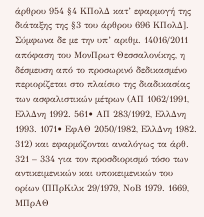άρθρου 954 §4 ΚΠολΔ κατ’ εφαρμογή της διάταξης της §3 του άρθρου 696 ΚΠολΔ].
Σύμφωνα δε με την υπ’ αριθμ. 14016/2011 απόφαση του ΜονΠρωτ Θεσσαλονίκης, η δέσμευση από το προσωρινό δεδικασμένο περιορίζεται στο πλαίσιο της διαδικασίας των ασφαλιστικών μέτρων (ΑΠ 1062/1991, ΕλλΔνη 1992. 561• ΑΠ 283/1992, ΕλλΔνη 1993. 1071• ΕφΑΘ 2050/1982, ΕλλΔνη 1982. 312) και εφαρμόζονται αναλόγως τα άρθ. 321 – 334 για τον προσδιορισμό τόσο των αντικειμενικών και υποκειμενικών του ορίων (ΠΠρΚιλκ 29/1979, ΝοΒ 1979. 1669, ΜΠρΑΘ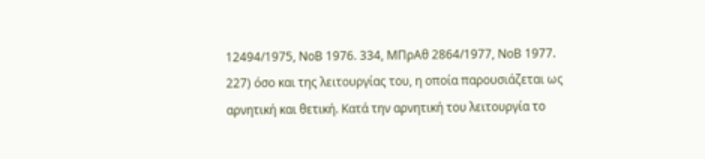12494/1975, ΝοΒ 1976. 334, ΜΠρΑθ 2864/1977, ΝοΒ 1977. 227) όσο και της λειτουργίας του, η οποία παρουσιάζεται ως αρνητική και θετική. Κατά την αρνητική του λειτουργία το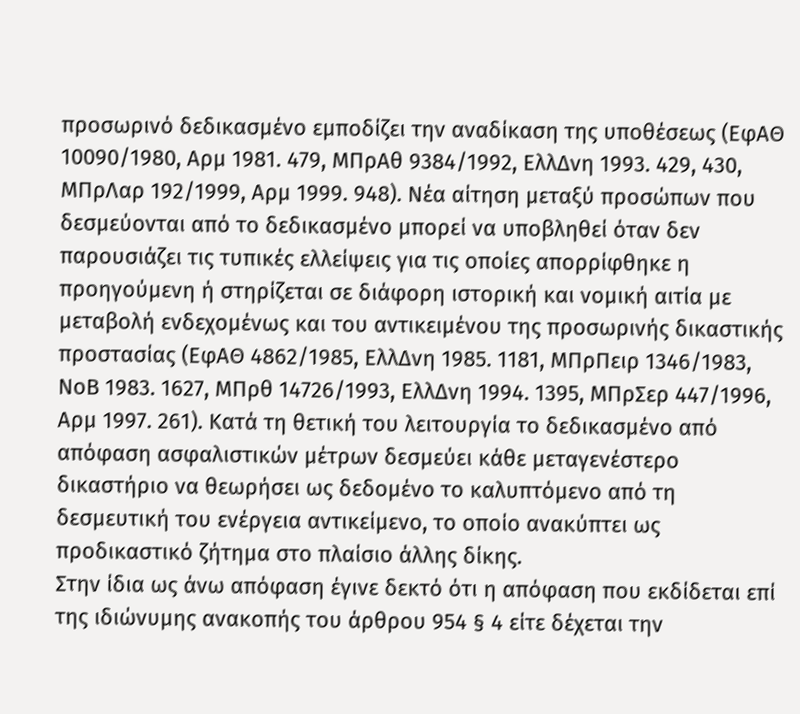προσωρινό δεδικασμένο εμποδίζει την αναδίκαση της υποθέσεως (ΕφΑΘ 10090/1980, Αρμ 1981. 479, ΜΠρΑθ 9384/1992, ΕλλΔνη 1993. 429, 430, ΜΠρΛαρ 192/1999, Αρμ 1999. 948). Νέα αίτηση μεταξύ προσώπων που δεσμεύονται από το δεδικασμένο μπορεί να υποβληθεί όταν δεν παρουσιάζει τις τυπικές ελλείψεις για τις οποίες απορρίφθηκε η προηγούμενη ή στηρίζεται σε διάφορη ιστορική και νομική αιτία με μεταβολή ενδεχομένως και του αντικειμένου της προσωρινής δικαστικής προστασίας (ΕφΑΘ 4862/1985, ΕλλΔνη 1985. 1181, ΜΠρΠειρ 1346/1983, ΝοΒ 1983. 1627, ΜΠρθ 14726/1993, ΕλλΔνη 1994. 1395, ΜΠρΣερ 447/1996, Αρμ 1997. 261). Κατά τη θετική του λειτουργία το δεδικασμένο από απόφαση ασφαλιστικών μέτρων δεσμεύει κάθε μεταγενέστερο δικαστήριο να θεωρήσει ως δεδομένο το καλυπτόμενο από τη δεσμευτική του ενέργεια αντικείμενο, το οποίο ανακύπτει ως προδικαστικό ζήτημα στο πλαίσιο άλλης δίκης.
Στην ίδια ως άνω απόφαση έγινε δεκτό ότι η απόφαση που εκδίδεται επί της ιδιώνυμης ανακοπής του άρθρου 954 § 4 είτε δέχεται την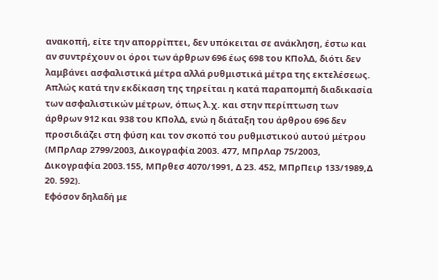ανακοπή, είτε την απορρίπτει, δεν υπόκειται σε ανάκληση, έστω και αν συντρέχουν οι όροι των άρθρων 696 έως 698 του ΚΠολΔ, διότι δεν λαμβάνει ασφαλιστικά μέτρα αλλά ρυθμιστικά μέτρα της εκτελέσεως. Απλώς κατά την εκδίκαση της τηρείται η κατά παραπομπή διαδικασία των ασφαλιστικών μέτρων, όπως λ.χ. και στην περίπτωση των άρθρων 912 και 938 του ΚΠολΔ, ενώ η διάταξη του άρθρου 696 δεν προσιδιάζει στη φύση και τον σκοπό του ρυθμιστικού αυτού μέτρου (ΜΠρΛαρ 2799/2003, Δικογραφία 2003. 477, ΜΠρΛαρ 75/2003, Δικογραφία 2003.155, ΜΠρθεσ 4070/1991, Δ 23. 452, ΜΠρΠειρ 133/1989,Δ 20. 592).
Εφόσον δηλαδή με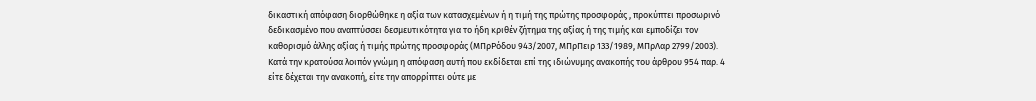δικαστική απόφαση διορθώθηκε η αξία των κατασχεμένων ή η τιμή της πρώτης προσφοράς , προκύπτει προσωρινό δεδικασμένο που αναπτύσσει δεσμευτικότητα για το ήδη κριθέν ζήτημα της αξίας ή της τιμής και εμποδίζει τον καθορισμό άλλης αξίας ή τιμής πρώτης προσφοράς (ΜΠρΡόδου 943/2007, ΜΠρΠειρ 133/1989, ΜΠρΛαρ 2799/2003).
Κατά την κρατούσα λοιπόν γνώμη η απόφαση αυτή που εκδίδεται επί της ιδιώνυμης ανακοπής του άρθρου 954 παρ. 4 είτε δέχεται την ανακοπή, είτε την απορρίπτει ούτε με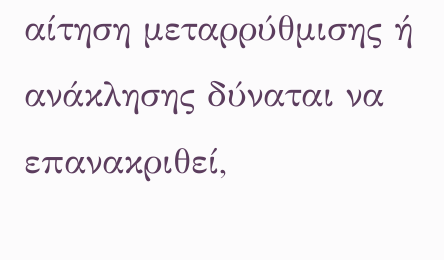αίτηση μεταρρύθμισης ή ανάκλησης δύναται να επανακριθεί,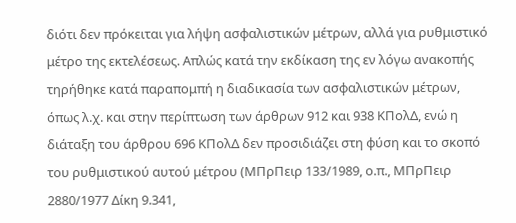διότι δεν πρόκειται για λήψη ασφαλιστικών μέτρων, αλλά για ρυθμιστικό μέτρο της εκτελέσεως. Απλώς κατά την εκδίκαση της εν λόγω ανακοπής τηρήθηκε κατά παραπομπή η διαδικασία των ασφαλιστικών μέτρων, όπως λ.χ. και στην περίπτωση των άρθρων 912 και 938 ΚΠολΔ, ενώ η διάταξη του άρθρου 696 ΚΠολΔ δεν προσιδιάζει στη φύση και το σκοπό του ρυθμιστικού αυτού μέτρου (ΜΠρΠειρ 133/1989, ο.π., ΜΠρΠειρ 2880/1977 Δίκη 9.341,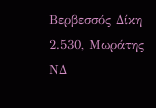Βερβεσσός Δίκη 2.530, Μωράτης ΝΔ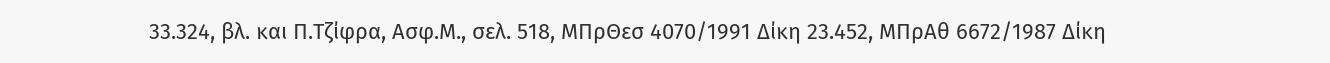33.324, βλ. και Π.Τζίφρα, Ασφ.Μ., σελ. 518, ΜΠρΘεσ 4070/1991 Δίκη 23.452, ΜΠρΑθ 6672/1987 Δίκη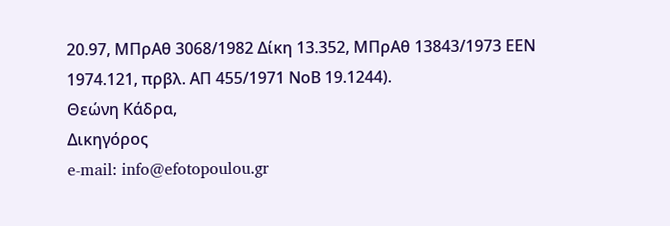20.97, ΜΠρΑθ 3068/1982 Δίκη 13.352, ΜΠρΑθ 13843/1973 ΕΕΝ 1974.121, πρβλ. ΑΠ 455/1971 ΝοΒ 19.1244).
Θεώνη Κάδρα,
Δικηγόρος
e-mail: info@efotopoulou.gr